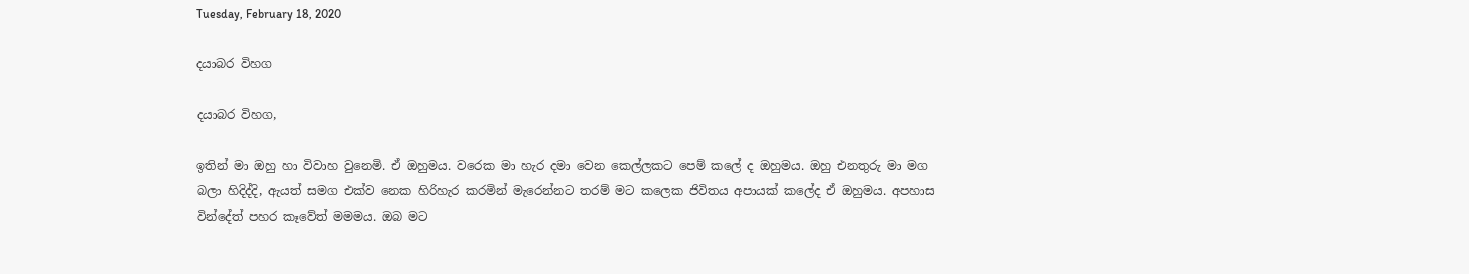Tuesday, February 18, 2020

දයාබර විහග

දයාබර විහග,

ඉතින් මා ඔහු හා විවාහ වුනෙමි. ඒ ඔහුමය. වරෙක මා හැර දමා වෙන කෙල්ලකට පෙම් කලේ ද ඔහුමය. ඔහු එනතුරු මා මග බලා හිදිද්දි, ඇයත් සමග එක්ව නෙක හිරිහැර කරමින් මැරෙන්නට තරම් මට කලෙක ජිවිතය අපායක් කලේද ඒ ඔහුමය. අපහාස වින්දේත් පහර කෑවේත් මමමය. ඔබ මට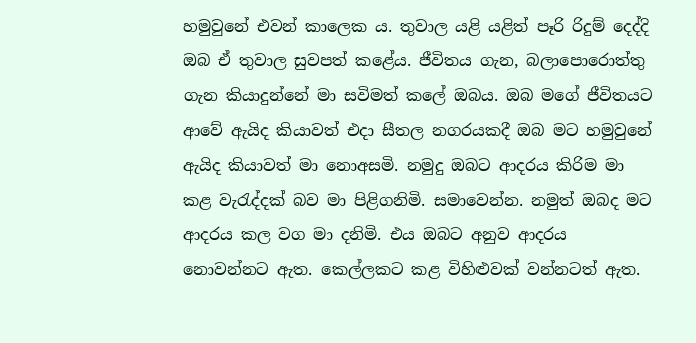හමුවුනේ එවන් කාලෙක ය. තුවාල යළි යළිත් පෑරි රිදුම් දෙද්දි ඔබ ඒ තුවාල සුවපත් කළේය. ජීවිතය ගැන, බලාපොරොත්තු ගැන කියාදුන්නේ මා සවිමත් කලේ ඔබය. ඔබ මගේ ජීවිතයට ආවේ ඇයිද කියාවත් එදා සීතල නගරයකදී ඔබ මට හමුවුනේ ඇයිද කියාවත් මා නොඅසමි. නමුදු ඔබට ආදරය කිරිම මා කළ වැරැද්දක් බව මා පිළිගනිමි. සමාවෙන්න. නමුත් ඔබද මට ආදරය කල වග මා දනිමි. එය ඔබට අනුව ආදරය නොවන්නට ඇත. කෙල්ලකට කළ විහිළුවක් වන්නටත් ඇත.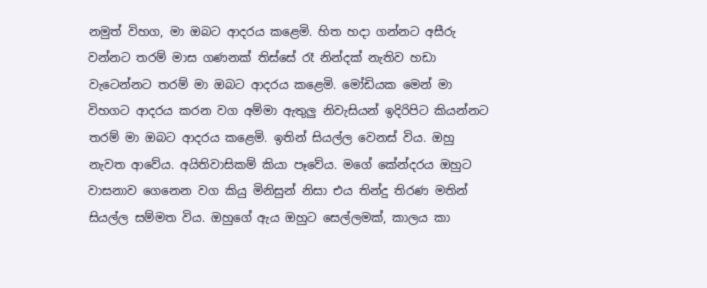නමුත් විහග, මා ඔබට ආදරය කළෙමි. හිත හදා ගන්නට අසීරු වන්නට තරම් මාස ගණනක් තිස්සේ රෑ නින්දක් නැතිව හඩා වැටෙන්නට තරම් මා ඔබට ආදරය කළෙමි. මෝඩියක මෙන් මා විහගට ආදරය කරන වග අම්මා ඇතුලු නිවැසියන් ඉදිරිපිට කියන්නට තරම් මා ඔබට ආදරය කළෙමි. ඉතින් සියල්ල වෙනස් විය. ඔහු නැවත ආවේය. අයිතිවාසිකම් කියා පෑවේය. මගේ කේන්දරය ඔහුට වාසනාව ගෙනෙන වග කියු මිනිසුන් නිසා එය තින්දු තිරණ මතින් සියල්ල සම්මත විය. ඔහුගේ ඇය ඔහුට සෙල්ලමක්, කාලය කා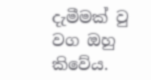දැමීමක් වු වග ඔහු කිවේය.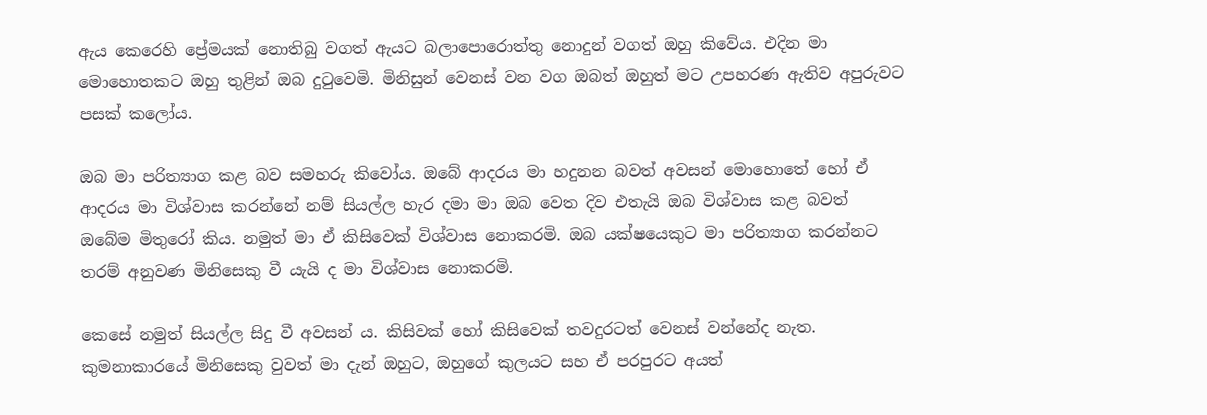ඇය කෙරෙහි ප්‍රේමයක් නොතිබු වගත් ඇයට බලාපොරොත්තු නොදුන් වගත් ඔහු කිවේය. එදින මා මොහොතකට ඔහු තුළින් ඔබ දුටුවෙමි. මිනිසුන් වෙනස් වන වග ඔබත් ඔහුත් මට උපහරණ ඇතිව අපුරුවට පසක් කලෝය.

ඔබ මා පරිත්‍යාග කළ බව සමහරු කිවෝය. ඔබේ ආදරය මා හදුනන බවත් අවසන් මොහොතේ හෝ ඒ ආදරය මා විශ්වාස කරන්නේ නම් සියල්ල හැර දමා මා ඔබ වෙත දිව එතැයි ඔබ විශ්වාස කළ බවත් ඔබේම මිතුරෝ කිය. නමුත් මා ඒ කිසිවෙක් විශ්වාස නොකරමි. ඔබ යක්ෂයෙකුට මා පරිත්‍යාග කරන්නට තරම් අනුවණ මිනිසෙකු වී යැයි ද මා විශ්වාස නොකරමි.

කෙසේ නමුත් සියල්ල සිදු වී අවසන් ය. කිසිවක් හෝ කිසිවෙක් තවදුරටත් වෙනස් වන්නේද නැත. කුමනාකාරයේ මිනිසෙකු වුවත් මා දැන් ඔහුට, ඔහුගේ කුලයට සහ ඒ පරපුරට අයත්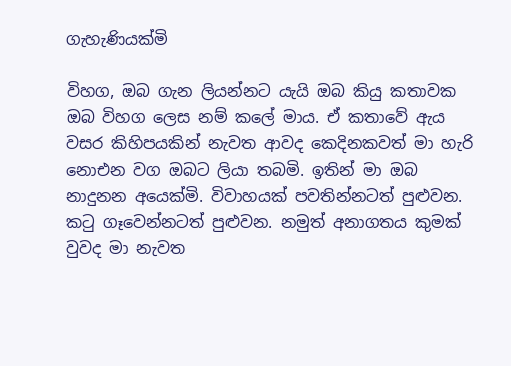ගැහැණියක්මි

විහග, ඔබ ගැන ලියන්නට යැයි ඔබ කියු කතාවක ඔබ විහග ලෙස නම් කලේ මාය. ඒ කතාවේ ඇය වසර කිහිපයකින් නැවත ආවද කෙදිනකවත් මා හැරි නොඑන වග ඔබට ලියා තබමි. ඉතින් මා ඔබ නාදුනන අයෙක්මි. විවාහයක් පවතින්නටත් පුළුවන. කටු ගෑවෙන්නටත් පුළුවන. නමුත් අනාගතය කුමක් වුවද මා නැවත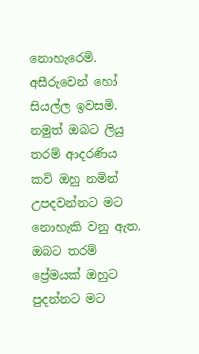නොහැරෙමි. අසීරුවෙන් හෝ සියල්ල ඉවසමි. නමුත් ඔබට ලියු තරම් ආදරණිය කවි ඔහු නමින් උපදවන්නට මට නොහැකි වනු ඇත. ඔබට තරම් ප්‍රේමයක් ඔහුට පුදන්නට මට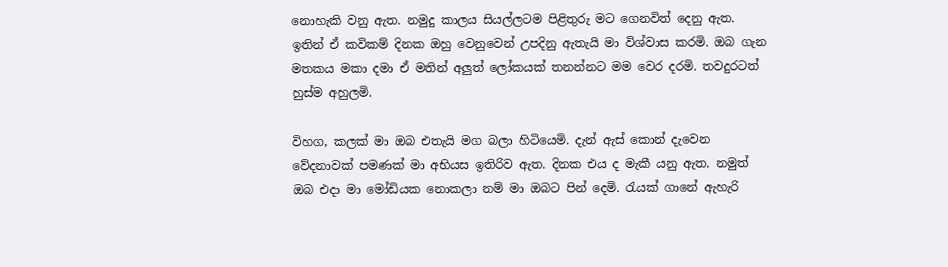නොහැකි වනු ඇත. නමුදු කාලය සියල්ලටම පිළිතුරු මට ගෙනවිත් දෙනු ඇත. ඉතින් ඒ කවිකම් දිනක ඔහු වෙනුවෙන් උපදිනු ඇතැයි මා විශ්වාස කරමි. ඔබ ගැන මතකය මකා දමා ඒ මතින් අලුත් ලෝකයක් තනන්නට මම වෙර දරමි. තවදුරටත් හුස්ම අහුලමි.

විහග, කලක් මා ඔබ එතැයි මග බලා හිටියෙමි. දැන් ඇස් කොන් දැවෙන වේදනාවක් පමණක් මා අභියස ඉතිරිව ඇත. දිනක එය ද මැකී යනු ඇත. නමුත් ඔබ එදා මා මෝඩියක නොකලා නම් මා ඔබට පින් දෙමි. රැයක් ගානේ ඇහැරි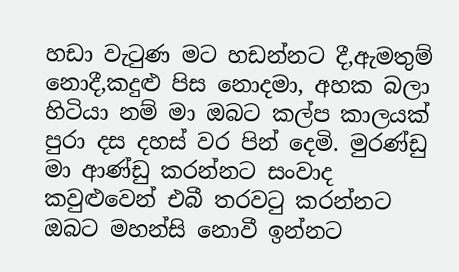හඩා වැටුණ මට හඩන්නට දී,ඇමතුම් නොදී,කදුළු පිස නොදමා, අහක බලා හිටියා නම් මා ඔබට කල්ප කාලයක් පුරා දස දහස් වර පින් දෙමි. මුරණ්ඩු මා ආණ්ඩු කරන්නට සංවාද කවුළුවෙන් එබී තරවටු කරන්නට ඔබට මහන්සි නොවී ඉන්නට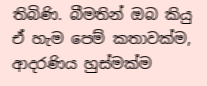තිබිණි. බීමතින් ඔබ කියු ඒ හැම පෙම් කතාවක්ම, ආදරණිය හුස්මක්ම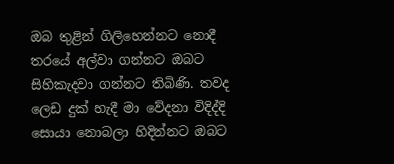ඔබ තුළින් ගිලිහෙන්නට නොදී තරයේ අල්වා ගන්නට ඔබට සිහිකැදවා ගන්නට තිබිණි. තවද ලෙඩ දුක් හැදී මා වේදනා විදිද්දි සොයා නොබලා හිදින්නට ඔබට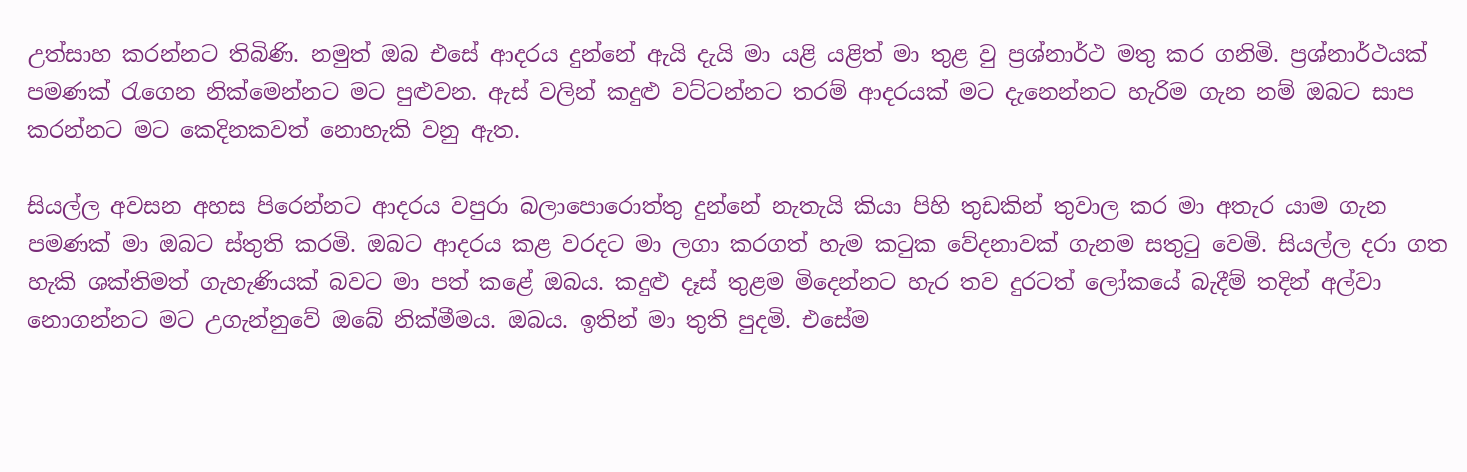උත්සාහ කරන්නට තිබිණි. නමුත් ඔබ එසේ ආදරය දුන්නේ ඇයි දැයි මා යළි යළිත් මා තුළ වු ප්‍රශ්නාර්ථ මතු කර ගනිමි. ප්‍රශ්නාර්ථයක් පමණක් රැගෙන නික්මෙන්නට මට පුළුවන. ඇස් වලින් කදුළු වට්ටන්නට තරම් ආදරයක් මට දැනෙන්නට හැරිම ගැන නම් ඔබට සාප කරන්නට මට කෙදිනකවත් නොහැකි වනු ඇත.

සියල්ල අවසන අහස පිරෙන්නට ආදරය වපුරා බලාපොරොත්තු දුන්නේ නැතැයි කියා පිහි තුඩකින් තුවාල කර මා අතැර යාම ගැන පමණක් මා ඔබට ස්තුති කරමි. ඔබට ආදරය කළ වරදට මා ලගා කරගත් හැම කටුක වේදනාවක් ගැනම සතුටු වෙමි. සියල්ල දරා ගත හැකි ශක්තිමත් ගැහැණියක් බවට මා පත් කළේ ඔබය. කදුළු දෑස් තුළම මිදෙන්නට හැර තව දුරටත් ලෝකයේ බැදීම් තදින් අල්වා නොගන්නට මට උගැන්නුවේ ඔබේ නික්මීමය. ඔබය. ඉතින් මා තුති පුදමි. එසේම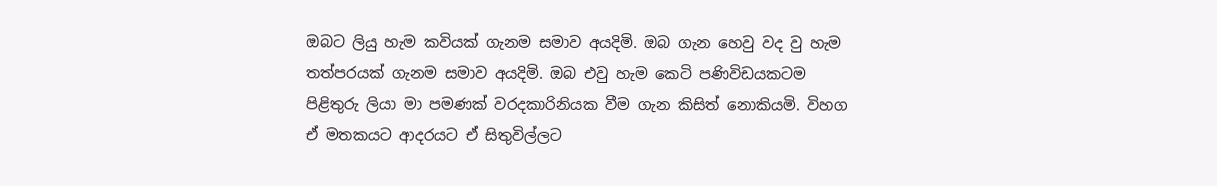ඔබට ලියු හැම කවියක් ගැනම සමාව අයදිමි. ඔබ ගැන හෙවු වද වු හැම තත්පරයක් ගැනම සමාව අයදිමි. ඔබ එවු හැම කෙටි පණිවිඩයකටම පිළිතුරු ලියා මා පමණක් වරදකාරිනියක වීම ගැන කිසිත් නොකියමි. විහග ඒ මතකයට ආදරයට ඒ සිතුවිල්ලට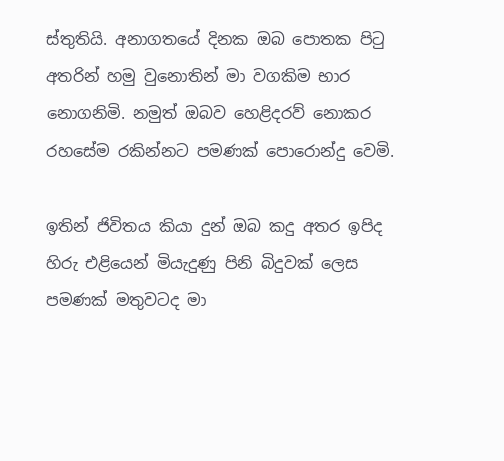ස්තුතියි. අනාගතයේ දිනක ඔබ පොතක පිටු අතරින් හමු වුනොතින් මා වගකිම භාර නොගනිමි. නමුත් ඔබව හෙළිදරව් නොකර රහසේම රකින්නට පමණක් පොරොන්දු වෙමි.

ඉතින් ජිවිතය කියා දුන් ඔබ කදු අතර ඉපිද හිරු එළියෙන් මියැදුණු පිනි බිදුවක් ලෙස පමණක් මතුවටද මා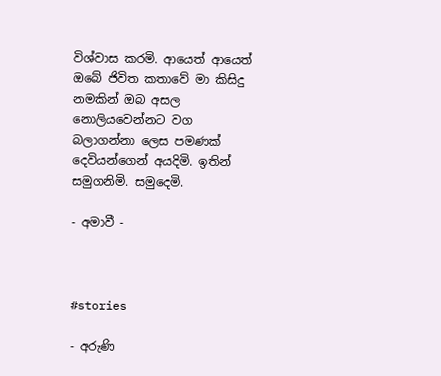විශ්වාස කරමි. ආයෙත් ආයෙත් ඔබේ ජිවිත කතාවේ මා කිසිදු නමකින් ඔබ අසල නොලියවෙන්නට වග බලාගන්නා ලෙස පමණක් දෙවියන්ගෙන් අයදිමි. ඉතින් සමුගනිමි. සමුදෙමි.

- අමාවී -



#stories

- අරුණි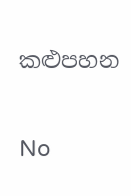කළුපහන

No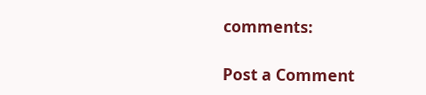comments:

Post a Comment